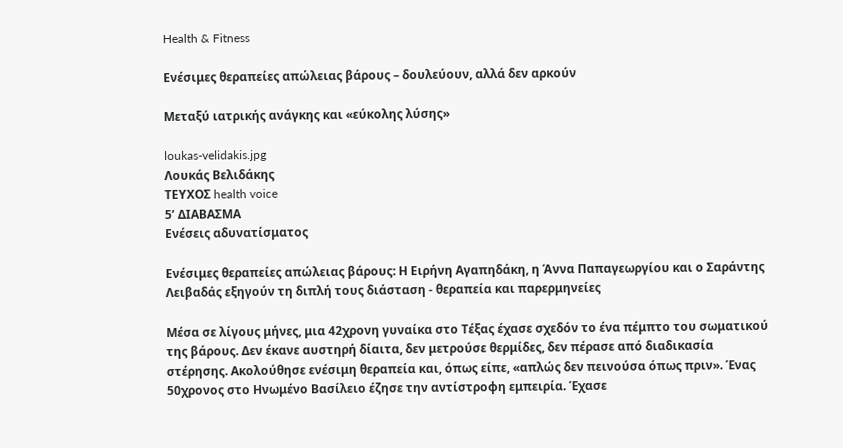Health & Fitness

Ενέσιμες θεραπείες απώλειας βάρους – δουλεύουν, αλλά δεν αρκούν

Μεταξύ ιατρικής ανάγκης και «εύκολης λύσης»

loukas-velidakis.jpg
Λουκάς Βελιδάκης
ΤΕΥΧΟΣ health voice
5’ ΔΙΑΒΑΣΜΑ
Ενέσεις αδυνατίσματος

Ενέσιμες θεραπείες απώλειας βάρους: Η Ειρήνη Αγαπηδάκη, η Άννα Παπαγεωργίου και ο Σαράντης Λειβαδάς εξηγούν τη διπλή τους διάσταση - θεραπεία και παρερμηνείες

Μέσα σε λίγους μήνες, μια 42χρονη γυναίκα στο Τέξας έχασε σχεδόν το ένα πέμπτο του σωματικού της βάρους. Δεν έκανε αυστηρή δίαιτα, δεν μετρούσε θερμίδες, δεν πέρασε από διαδικασία στέρησης. Ακολούθησε ενέσιμη θεραπεία και, όπως είπε, «απλώς δεν πεινούσα όπως πριν». Ένας 50χρονος στο Ηνωμένο Βασίλειο έζησε την αντίστροφη εμπειρία. Έχασε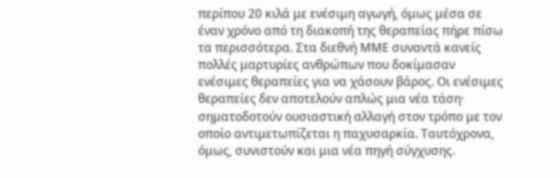περίπου 20 κιλά με ενέσιμη αγωγή, όμως μέσα σε έναν χρόνο από τη διακοπή της θεραπείας πήρε πίσω τα περισσότερα. Στα διεθνή ΜΜΕ συναντά κανείς πολλές μαρτυρίες ανθρώπων που δοκίμασαν ενέσιμες θεραπείες για να χάσουν βάρος. Οι ενέσιμες θεραπείες δεν αποτελούν απλώς μια νέα τάση· σηματοδοτούν ουσιαστική αλλαγή στον τρόπο με τον οποίο αντιμετωπίζεται η παχυσαρκία. Ταυτόχρονα, όμως, συνιστούν και μια νέα πηγή σύγχυσης.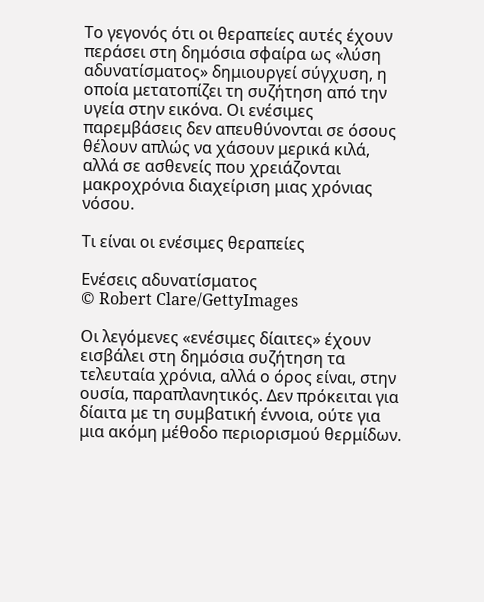Το γεγονός ότι οι θεραπείες αυτές έχουν περάσει στη δημόσια σφαίρα ως «λύση αδυνατίσματος» δημιουργεί σύγχυση, η οποία μετατοπίζει τη συζήτηση από την υγεία στην εικόνα. Οι ενέσιμες παρεμβάσεις δεν απευθύνονται σε όσους θέλουν απλώς να χάσουν μερικά κιλά, αλλά σε ασθενείς που χρειάζονται μακροχρόνια διαχείριση μιας χρόνιας νόσου.

Τι είναι οι ενέσιμες θεραπείες

Ενέσεις αδυνατίσματος
© Robert Clare/GettyImages

Οι λεγόμενες «ενέσιμες δίαιτες» έχουν εισβάλει στη δημόσια συζήτηση τα τελευταία χρόνια, αλλά ο όρος είναι, στην ουσία, παραπλανητικός. Δεν πρόκειται για δίαιτα με τη συμβατική έννοια, ούτε για μια ακόμη μέθοδο περιορισμού θερμίδων.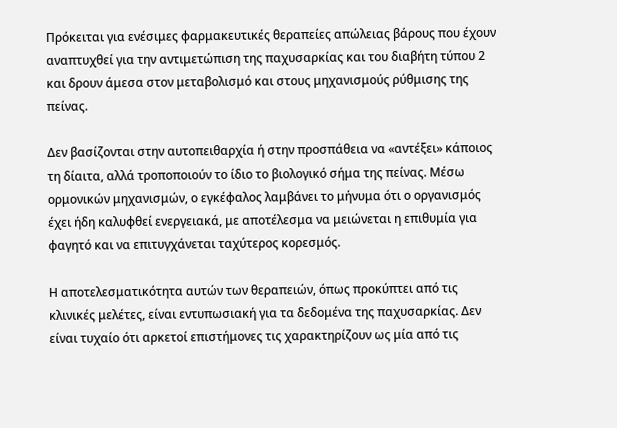Πρόκειται για ενέσιμες φαρμακευτικές θεραπείες απώλειας βάρους που έχουν αναπτυχθεί για την αντιμετώπιση της παχυσαρκίας και του διαβήτη τύπου 2 και δρουν άμεσα στον μεταβολισμό και στους μηχανισμούς ρύθμισης της πείνας.

Δεν βασίζονται στην αυτοπειθαρχία ή στην προσπάθεια να «αντέξει» κάποιος τη δίαιτα, αλλά τροποποιούν το ίδιο το βιολογικό σήμα της πείνας. Μέσω ορμονικών μηχανισμών, ο εγκέφαλος λαμβάνει το μήνυμα ότι ο οργανισμός έχει ήδη καλυφθεί ενεργειακά, με αποτέλεσμα να μειώνεται η επιθυμία για φαγητό και να επιτυγχάνεται ταχύτερος κορεσμός.

Η αποτελεσματικότητα αυτών των θεραπειών, όπως προκύπτει από τις κλινικές μελέτες, είναι εντυπωσιακή για τα δεδομένα της παχυσαρκίας. Δεν είναι τυχαίο ότι αρκετοί επιστήμονες τις χαρακτηρίζουν ως μία από τις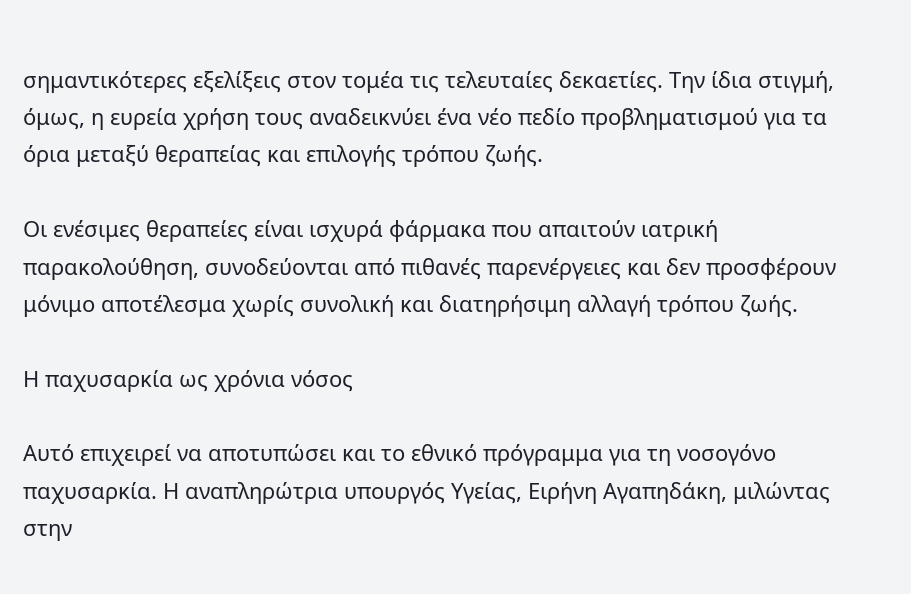σημαντικότερες εξελίξεις στον τομέα τις τελευταίες δεκαετίες. Την ίδια στιγμή, όμως, η ευρεία χρήση τους αναδεικνύει ένα νέο πεδίο προβληματισμού για τα όρια μεταξύ θεραπείας και επιλογής τρόπου ζωής.

Οι ενέσιμες θεραπείες είναι ισχυρά φάρμακα που απαιτούν ιατρική παρακολούθηση, συνοδεύονται από πιθανές παρενέργειες και δεν προσφέρουν μόνιμο αποτέλεσμα χωρίς συνολική και διατηρήσιμη αλλαγή τρόπου ζωής.

Η παχυσαρκία ως χρόνια νόσος

Αυτό επιχειρεί να αποτυπώσει και το εθνικό πρόγραμμα για τη νοσογόνο παχυσαρκία. Η αναπληρώτρια υπουργός Υγείας, Ειρήνη Αγαπηδάκη, μιλώντας στην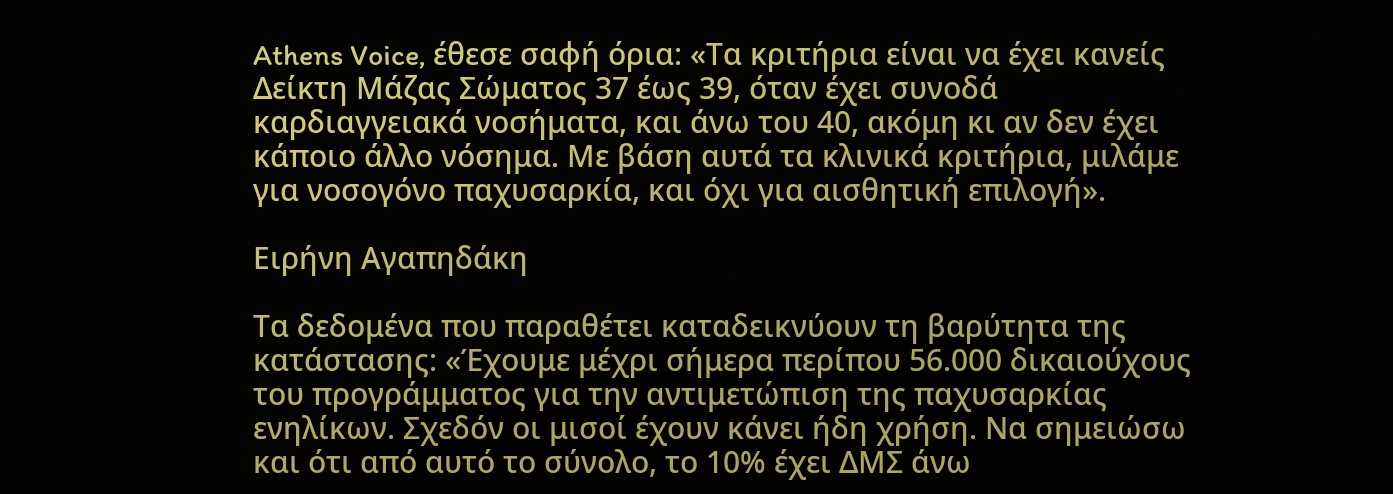Athens Voice, έθεσε σαφή όρια: «Τα κριτήρια είναι να έχει κανείς Δείκτη Μάζας Σώματος 37 έως 39, όταν έχει συνοδά καρδιαγγειακά νοσήματα, και άνω του 40, ακόμη κι αν δεν έχει κάποιο άλλο νόσημα. Με βάση αυτά τα κλινικά κριτήρια, μιλάμε για νοσογόνο παχυσαρκία, και όχι για αισθητική επιλογή».

Ειρήνη Αγαπηδάκη

Τα δεδομένα που παραθέτει καταδεικνύουν τη βαρύτητα της κατάστασης: «Έχουμε μέχρι σήμερα περίπου 56.000 δικαιούχους του προγράμματος για την αντιμετώπιση της παχυσαρκίας ενηλίκων. Σχεδόν οι μισοί έχουν κάνει ήδη χρήση. Να σημειώσω και ότι από αυτό το σύνολο, το 10% έχει ΔΜΣ άνω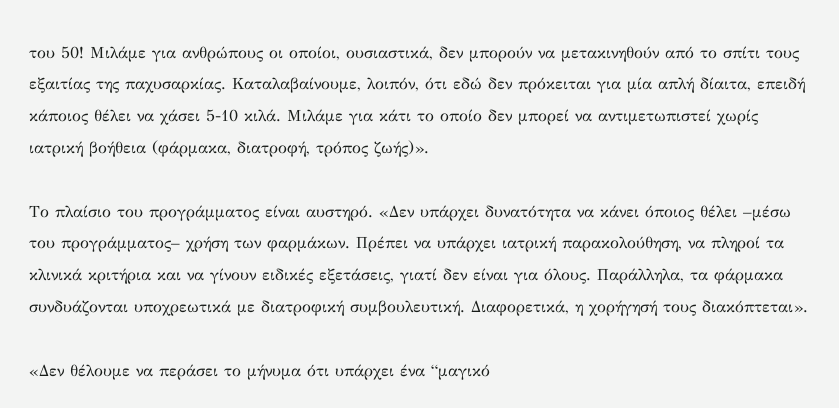του 50! Μιλάμε για ανθρώπους οι οποίοι, ουσιαστικά, δεν μπορούν να μετακινηθούν από το σπίτι τους εξαιτίας της παχυσαρκίας. Καταλαβαίνουμε, λοιπόν, ότι εδώ δεν πρόκειται για μία απλή δίαιτα, επειδή κάποιος θέλει να χάσει 5-10 κιλά. Μιλάμε για κάτι το οποίο δεν μπορεί να αντιμετωπιστεί χωρίς ιατρική βοήθεια (φάρμακα, διατροφή, τρόπος ζωής)».

Το πλαίσιο του προγράμματος είναι αυστηρό. «Δεν υπάρχει δυνατότητα να κάνει όποιος θέλει –μέσω του προγράμματος– χρήση των φαρμάκων. Πρέπει να υπάρχει ιατρική παρακολούθηση, να πληροί τα κλινικά κριτήρια και να γίνουν ειδικές εξετάσεις, γιατί δεν είναι για όλους. Παράλληλα, τα φάρμακα συνδυάζονται υποχρεωτικά με διατροφική συμβουλευτική. Διαφορετικά, η χορήγησή τους διακόπτεται».

«Δεν θέλουμε να περάσει το μήνυμα ότι υπάρχει ένα “μαγικό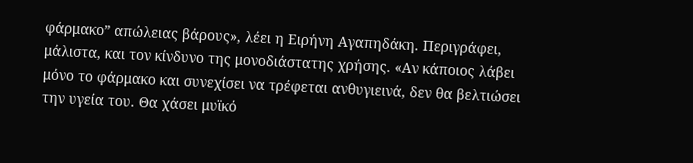φάρμακο” απώλειας βάρους», λέει η Ειρήνη Αγαπηδάκη. Περιγράφει, μάλιστα, και τον κίνδυνο της μονοδιάστατης χρήσης. «Αν κάποιος λάβει μόνο το φάρμακο και συνεχίσει να τρέφεται ανθυγιεινά, δεν θα βελτιώσει την υγεία του. Θα χάσει μυϊκό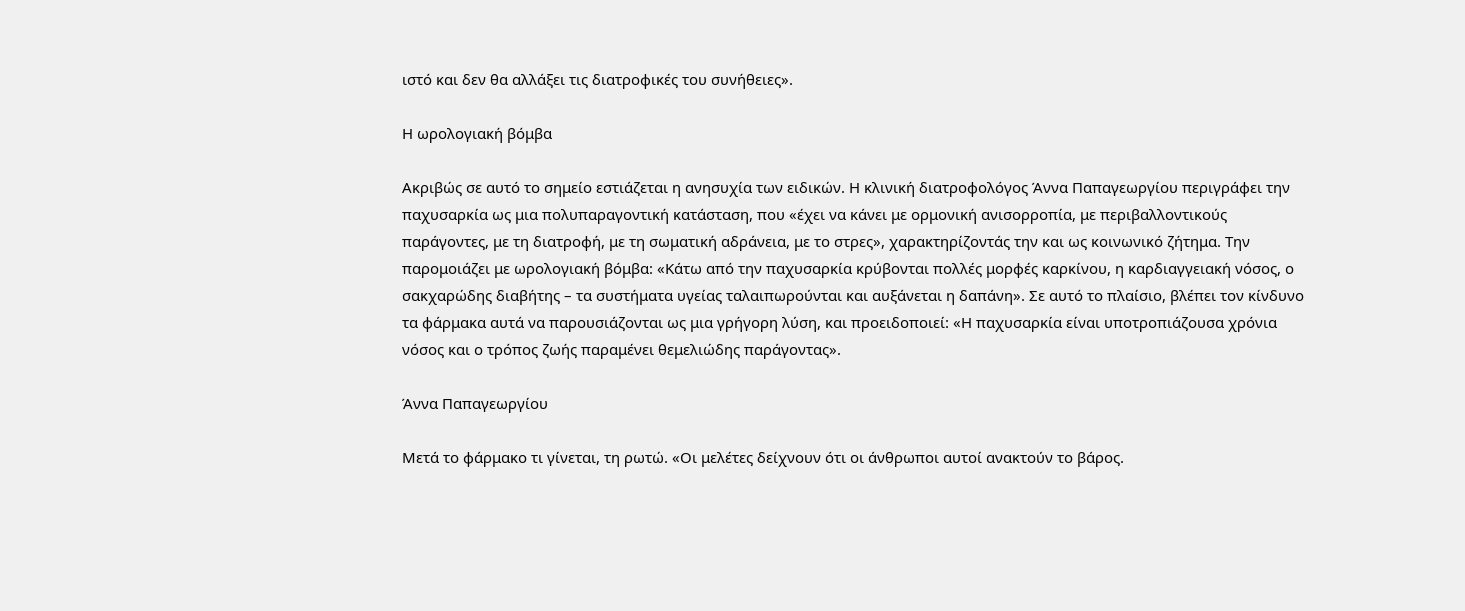ιστό και δεν θα αλλάξει τις διατροφικές του συνήθειες».

Η ωρολογιακή βόμβα

Ακριβώς σε αυτό το σημείο εστιάζεται η ανησυχία των ειδικών. Η κλινική διατροφολόγος Άννα Παπαγεωργίου περιγράφει την παχυσαρκία ως μια πολυπαραγοντική κατάσταση, που «έχει να κάνει με ορμονική ανισορροπία, με περιβαλλοντικούς παράγοντες, με τη διατροφή, με τη σωματική αδράνεια, με το στρες», χαρακτηρίζοντάς την και ως κοινωνικό ζήτημα. Την παρομοιάζει με ωρολογιακή βόμβα: «Κάτω από την παχυσαρκία κρύβονται πολλές μορφές καρκίνου, η καρδιαγγειακή νόσος, ο σακχαρώδης διαβήτης – τα συστήματα υγείας ταλαιπωρούνται και αυξάνεται η δαπάνη». Σε αυτό το πλαίσιο, βλέπει τον κίνδυνο τα φάρμακα αυτά να παρουσιάζονται ως μια γρήγορη λύση, και προειδοποιεί: «Η παχυσαρκία είναι υποτροπιάζουσα χρόνια νόσος και ο τρόπος ζωής παραμένει θεμελιώδης παράγοντας».

Άννα Παπαγεωργίου

Μετά το φάρμακο τι γίνεται, τη ρωτώ. «Οι μελέτες δείχνουν ότι οι άνθρωποι αυτοί ανακτούν το βάρος.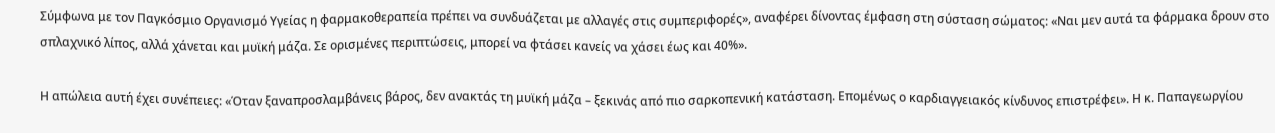Σύμφωνα με τον Παγκόσμιο Οργανισμό Υγείας η φαρμακοθεραπεία πρέπει να συνδυάζεται με αλλαγές στις συμπεριφορές», αναφέρει δίνοντας έμφαση στη σύσταση σώματος: «Ναι μεν αυτά τα φάρμακα δρουν στο σπλαχνικό λίπος, αλλά χάνεται και μυϊκή μάζα. Σε ορισμένες περιπτώσεις, μπορεί να φτάσει κανείς να χάσει έως και 40%».

Η απώλεια αυτή έχει συνέπειες: «Όταν ξαναπροσλαμβάνεις βάρος, δεν ανακτάς τη μυϊκή μάζα – ξεκινάς από πιο σαρκοπενική κατάσταση. Επομένως ο καρδιαγγειακός κίνδυνος επιστρέφει». Η κ. Παπαγεωργίου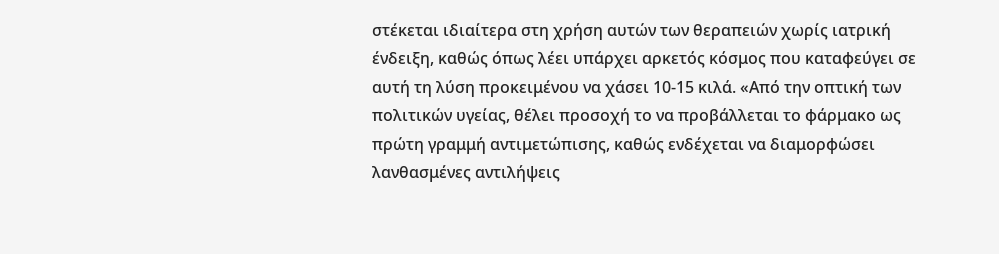στέκεται ιδιαίτερα στη χρήση αυτών των θεραπειών χωρίς ιατρική ένδειξη, καθώς όπως λέει υπάρχει αρκετός κόσμος που καταφεύγει σε αυτή τη λύση προκειμένου να χάσει 10-15 κιλά. «Από την οπτική των πολιτικών υγείας, θέλει προσοχή το να προβάλλεται το φάρμακο ως πρώτη γραμμή αντιμετώπισης, καθώς ενδέχεται να διαμορφώσει λανθασμένες αντιλήψεις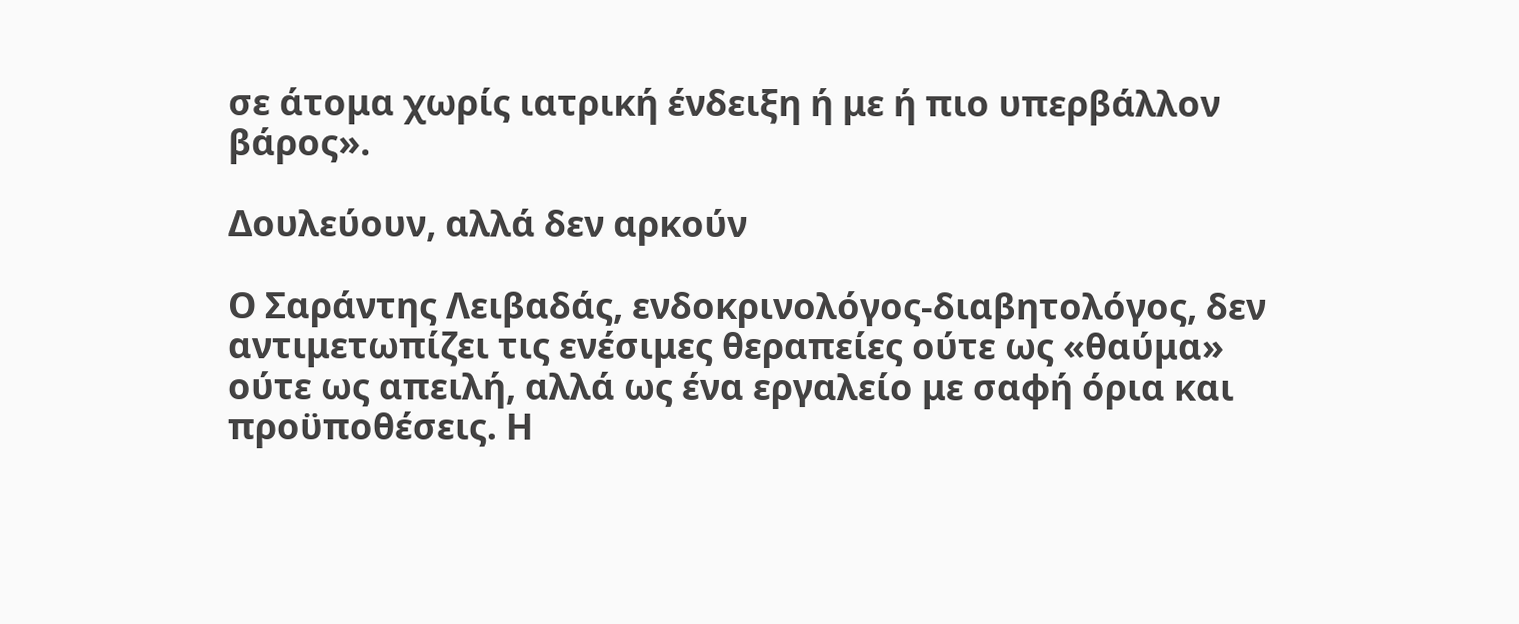σε άτομα χωρίς ιατρική ένδειξη ή με ή πιο υπερβάλλον βάρος».

Δουλεύουν, αλλά δεν αρκούν

Ο Σαράντης Λειβαδάς, ενδοκρινολόγος-διαβητολόγος, δεν αντιμετωπίζει τις ενέσιμες θεραπείες ούτε ως «θαύμα» ούτε ως απειλή, αλλά ως ένα εργαλείο με σαφή όρια και προϋποθέσεις. Η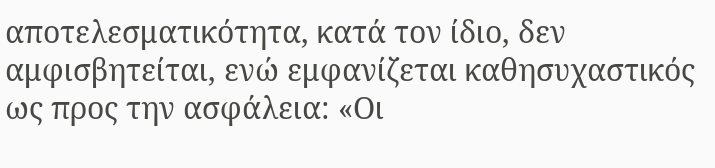αποτελεσματικότητα, κατά τον ίδιο, δεν αμφισβητείται, ενώ εμφανίζεται καθησυχαστικός ως προς την ασφάλεια: «Οι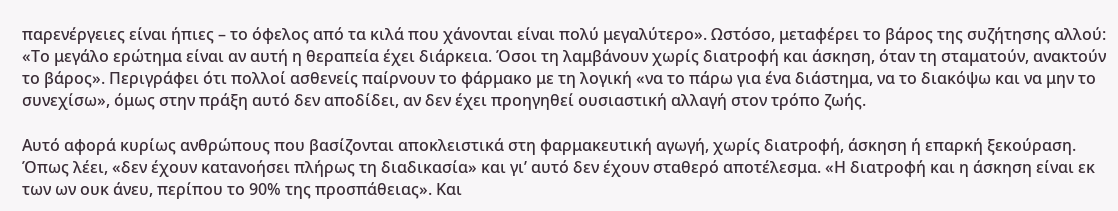παρενέργειες είναι ήπιες – το όφελος από τα κιλά που χάνονται είναι πολύ μεγαλύτερο». Ωστόσο, μεταφέρει το βάρος της συζήτησης αλλού: «Το μεγάλο ερώτημα είναι αν αυτή η θεραπεία έχει διάρκεια. Όσοι τη λαμβάνουν χωρίς διατροφή και άσκηση, όταν τη σταματούν, ανακτούν το βάρος». Περιγράφει ότι πολλοί ασθενείς παίρνουν το φάρμακο με τη λογική «να το πάρω για ένα διάστημα, να το διακόψω και να μην το συνεχίσω», όμως στην πράξη αυτό δεν αποδίδει, αν δεν έχει προηγηθεί ουσιαστική αλλαγή στον τρόπο ζωής.

Αυτό αφορά κυρίως ανθρώπους που βασίζονται αποκλειστικά στη φαρμακευτική αγωγή, χωρίς διατροφή, άσκηση ή επαρκή ξεκούραση. Όπως λέει, «δεν έχουν κατανοήσει πλήρως τη διαδικασία» και γι’ αυτό δεν έχουν σταθερό αποτέλεσμα. «Η διατροφή και η άσκηση είναι εκ των ων ουκ άνευ, περίπου το 90% της προσπάθειας». Και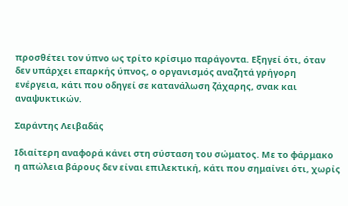προσθέτει τον ύπνο ως τρίτο κρίσιμο παράγοντα. Εξηγεί ότι, όταν δεν υπάρχει επαρκής ύπνος, ο οργανισμός αναζητά γρήγορη ενέργεια, κάτι που οδηγεί σε κατανάλωση ζάχαρης, σνακ και αναψυκτικών.

Σαράντης Λειβαδάς

Ιδιαίτερη αναφορά κάνει στη σύσταση του σώματος. Με το φάρμακο η απώλεια βάρους δεν είναι επιλεκτική, κάτι που σημαίνει ότι, χωρίς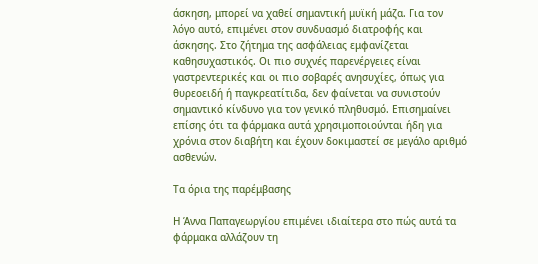άσκηση, μπορεί να χαθεί σημαντική μυϊκή μάζα. Για τον λόγο αυτό, επιμένει στον συνδυασμό διατροφής και άσκησης. Στο ζήτημα της ασφάλειας εμφανίζεται καθησυχαστικός. Οι πιο συχνές παρενέργειες είναι γαστρεντερικές και οι πιο σοβαρές ανησυχίες, όπως για θυρεοειδή ή παγκρεατίτιδα, δεν φαίνεται να συνιστούν σημαντικό κίνδυνο για τον γενικό πληθυσμό. Επισημαίνει επίσης ότι τα φάρμακα αυτά χρησιμοποιούνται ήδη για χρόνια στον διαβήτη και έχουν δοκιμαστεί σε μεγάλο αριθμό ασθενών.

Τα όρια της παρέμβασης

Η Άννα Παπαγεωργίου επιμένει ιδιαίτερα στο πώς αυτά τα φάρμακα αλλάζουν τη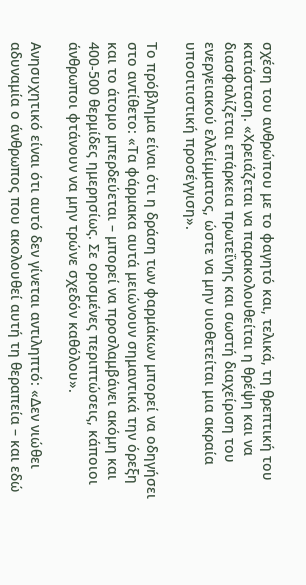σχέση του ανθρώπου με το φαγητό και, τελικά, τη θρεπτική του κατάσταση. «Χρειάζεται να παρακολουθείται η θρέψη και να διασφαλίζεται επάρκεια πρωτεΐνης και σωστή διαχείριση του ενεργειακού ελλείμματος, ώστε να μην υιοθετείται μια ακραία υποσιτιστική προσέγγιση».

Το πρόβλημα είναι ότι η δράση των φαρμάκων μπορεί να οδηγήσει στο αντίθετο: «Τα φάρμακα αυτά μειώνουν σημαντικά την όρεξη και το άτομο μπερδεύεται – μπορεί να προσλαμβάνει ακόμη και 400-500 θερμίδες ημερησίως. Σε ορισμένες περιπτώσεις, κάποιοι άνθρωποι φτάνουν να μην τρώνε σχεδόν καθόλου».

Ανησυχητικό είναι ότι αυτό δεν γίνεται αντιληπτό: «Δεν νιώθει αδυναμία ο άνθρωπος που ακολουθεί αυτή τη θεραπεία – και εδώ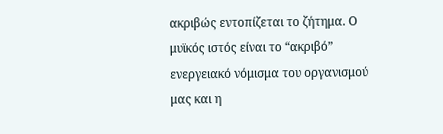ακριβώς εντοπίζεται το ζήτημα. Ο μυϊκός ιστός είναι το “ακριβό” ενεργειακό νόμισμα του οργανισμού μας και η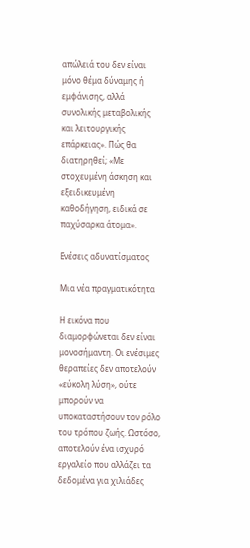απώλειά του δεν είναι μόνο θέμα δύναμης ή εμφάνισης, αλλά συνολικής μεταβολικής και λειτουργικής επάρκειας». Πώς θα διατηρηθεί; «Με στοχευμένη άσκηση και εξειδικευμένη καθοδήγηση, ειδικά σε παχύσαρκα άτομα».

Ενέσεις αδυνατίσματος

Μια νέα πραγματικότητα

Η εικόνα που διαμορφώνεται δεν είναι μονοσήμαντη. Οι ενέσιμες θεραπείες δεν αποτελούν «εύκολη λύση», ούτε μπορούν να υποκαταστήσουν τον ρόλο του τρόπου ζωής. Ωστόσο, αποτελούν ένα ισχυρό εργαλείο που αλλάζει τα δεδομένα για χιλιάδες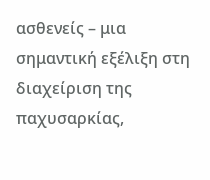ασθενείς – μια σημαντική εξέλιξη στη διαχείριση της παχυσαρκίας,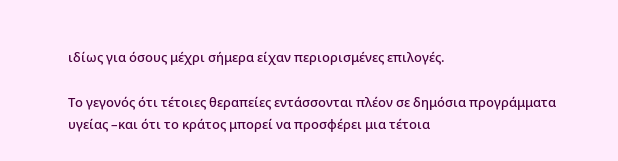ιδίως για όσους μέχρι σήμερα είχαν περιορισμένες επιλογές.

Το γεγονός ότι τέτοιες θεραπείες εντάσσονται πλέον σε δημόσια προγράμματα υγείας –και ότι το κράτος μπορεί να προσφέρει μια τέτοια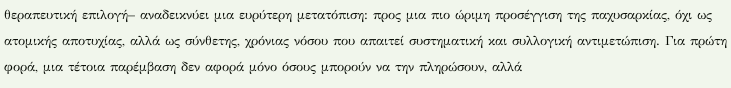θεραπευτική επιλογή– αναδεικνύει μια ευρύτερη μετατόπιση: προς μια πιο ώριμη προσέγγιση της παχυσαρκίας, όχι ως ατομικής αποτυχίας, αλλά ως σύνθετης, χρόνιας νόσου που απαιτεί συστηματική και συλλογική αντιμετώπιση. Για πρώτη φορά, μια τέτοια παρέμβαση δεν αφορά μόνο όσους μπορούν να την πληρώσουν, αλλά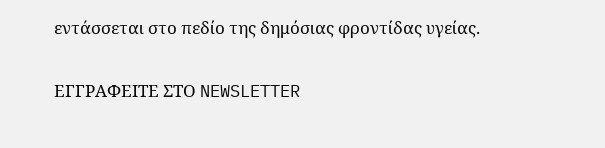εντάσσεται στο πεδίο της δημόσιας φροντίδας υγείας.

ΕΓΓΡΑΦΕΙΤΕ ΣΤΟ NEWSLETTER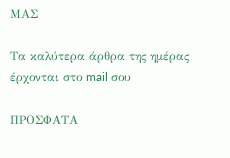ΜΑΣ

Tα καλύτερα άρθρα της ημέρας έρχονται στο mail σου

ΠΡΟΣΦΑΤΑ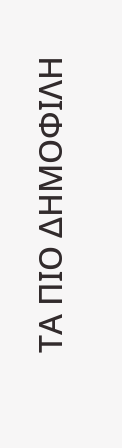ΤΑ ΠΙΟ ΔΗΜΟΦΙΛΗ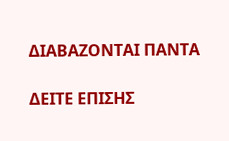ΔΙΑΒΑΖΟΝΤΑΙ ΠΑΝΤΑ

ΔΕΙΤΕ ΕΠΙΣΗΣ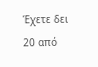Έχετε δει 20 από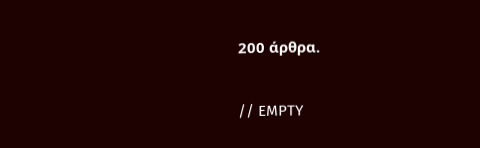200 άρθρα.

// EMPTY